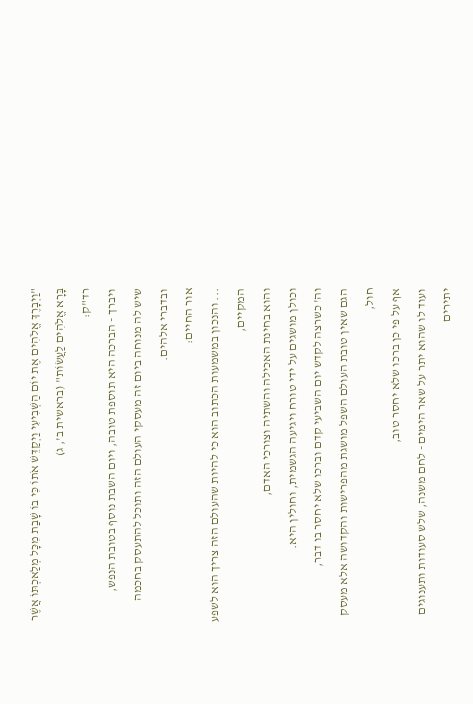"וַיְבָרֶךְ אֱלֹהִים אֶת יוֹם הַשְּׁבִיעִי וַיְקַדֵּשׁ אֹתוֹ כִּי בוֹ שָׁבַת מִכָּל מְלַאכְתּוֹ אֲשֶׁר בָּרָא אֱלֹהִים לַעֲשׂוֹת" (בראשית ב', ג)
רד"ק:
ויברך - הברכה היא תוספת טובה, ויום השבת נוסף בטובת הנפש,
שיש לה מנוחה ביום זה מעסקי העולם הזה ותוכל להתעסק בחכמה ובדברי אלהים.
אור החיים:
... והנכון במשמעות הכתוב הוא כי להיות שהעולם הזה צריך הוא לשפע המקיים,
והוא בחינת האכילה והשתיה וצורכי האדם,
וכולן מושגים על ידי טורח ויגיעה הגשמית, וחולין היא.
וה' כשרצה לקדש יום השביעי קדם וברכו שלא יחסר בו דבר,
הגם שאין טובת העולם השפל מושגת מהפרישות והקדושה אלא מעסק חול,
אף על פי כן ברכו שלא יחסר טוב,
ועוד לו שהוא יתר על שאר הימים - לחם משנה, שלש סעודות ותענוגים יתירים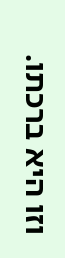וזו היא ברכתו.